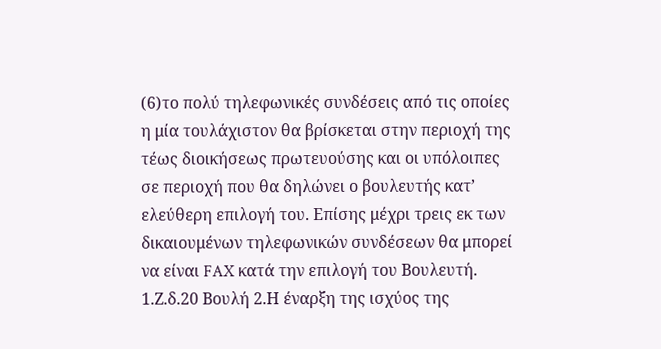(6)το πολύ τηλεφωνικές συνδέσεις από τις οποίες η μία τουλάχιστον θα βρίσκεται στην περιοχή της τέως διοικήσεως πρωτευούσης και οι υπόλοιπες σε περιοχή που θα δηλώνει ο βουλευτής κατ’ ελεύθερη επιλογή του. Επίσης μέχρι τρεις εκ των δικαιουμένων τηλεφωνικών συνδέσεων θα μπορεί να είναι FAX κατά την επιλογή του Βουλευτή. 1.Ζ.δ.20 Βουλή 2.Η έναρξη της ισχύος της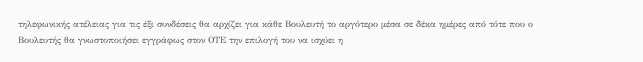τηλεφωνικής ατέλειας για τις έξι συνδέσεις θα αρχίζει για κάθε Βουλευτή το αργότερο μέσα σε δέκα ημέρες από τότε που ο Βουλευτής θα γνωστοποιήσει εγγράφως στον ΟΤΕ την επιλογή του να ισχύει η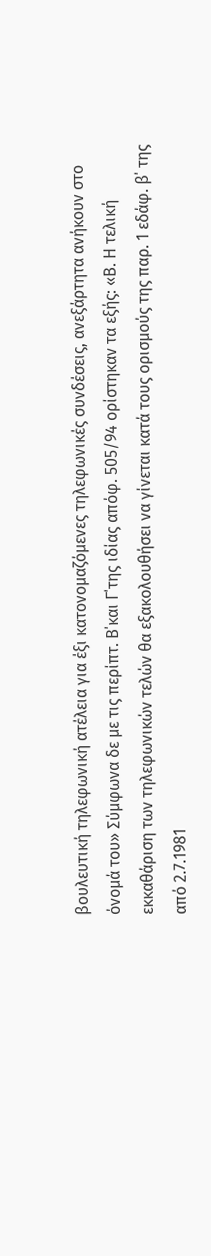βουλευτική τηλεφωνική ατέλεια για έξι κατονομαζόμενες τηλεφωνικές συνδέσεις, ανεξάρτητα ανήκουν στο όνομά του» Σύμφωνα δε με τις περίπτ. Β΄και Γ΄της ιδίας απόφ. 505/94 ορίστηκαν τα εξής: «Β. Η τελική εκκαθάριση των τηλεφωνικών τελών θα εξακολουθήσει να γίνεται κατά τους ορισμούς της παρ. 1 εδάφ. β΄ της από 2.7.1981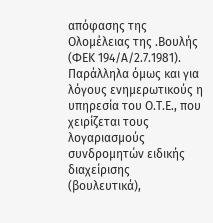απόφασης της Ολομέλειας της .Βουλής (ΦΕΚ 194/Α/2.7.1981). Παράλληλα όμως και για λόγους ενημερωτικούς η υπηρεσία του Ο.Τ.Ε., που χειρίζεται τους λογαριασμούς συνδρομητών ειδικής διαχείρισης (βουλευτικά),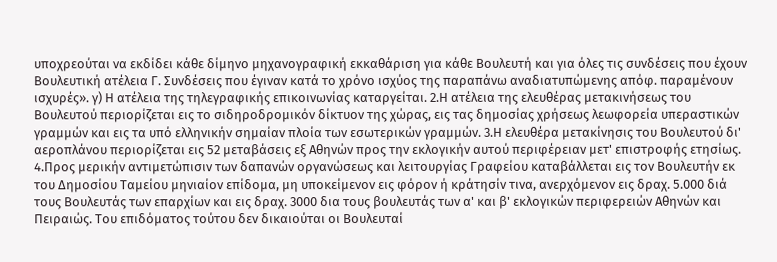υποχρεούται να εκδίδει κάθε δίμηνο μηχανογραφική εκκαθάριση για κάθε Βουλευτή και για όλες τις συνδέσεις που έχουν Βουλευτική ατέλεια Γ. Συνδέσεις που έγιναν κατά το χρόνο ισχύος της παραπάνω αναδιατυπώμενης απόφ. παραμένουν ισχυρές». γ) Η ατέλεια της τηλεγραφικής επικοινωνίας καταργείται. 2.Η ατέλεια της ελευθέρας μετακινήσεως του Βουλευτού περιορίζεται εις το σιδηροδρομικόν δίκτυον της χώρας, εις τας δημοσίας χρήσεως λεωφορεία υπεραστικών γραμμών και εις τα υπό ελληνικήν σημαίαν πλοία των εσωτερικών γραμμών. 3.Η ελευθέρα μετακίνησις του Βουλευτού δι' αεροπλάνου περιορίζεται εις 52 μεταβάσεις εξ Αθηνών προς την εκλογικήν αυτού περιφέρειαν μετ' επιστροφής ετησίως. 4.Προς μερικήν αντιμετώπισιν των δαπανών οργανώσεως και λειτουργίας Γραφείου καταβάλλεται εις τον Βουλευτήν εκ του Δημοσίου Ταμείου μηνιαίον επίδομα, μη υποκείμενον εις φόρον ή κράτησίν τινα, ανερχόμενον εις δραχ. 5.000 διά τους Βουλευτάς των επαρχίων και εις δραχ. 3000 δια τους βουλευτάς των α' και β' εκλογικών περιφερειών Αθηνών και Πειραιώς. Του επιδόματος τούτου δεν δικαιούται οι Βουλευταί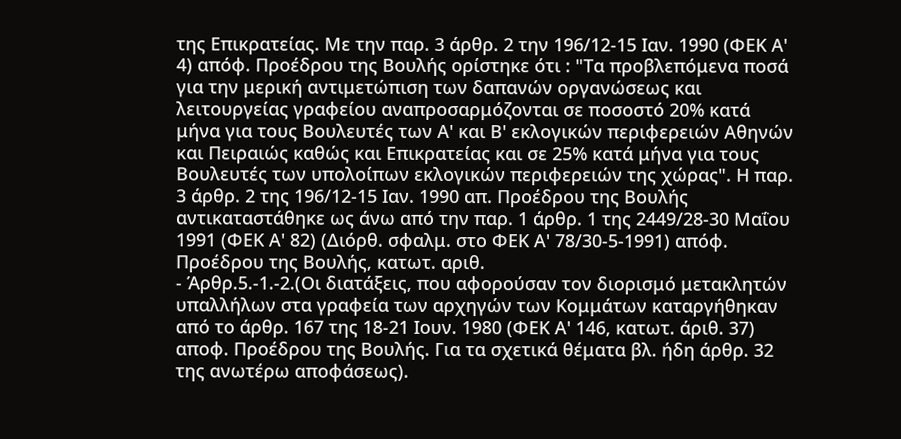της Επικρατείας. Με την παρ. 3 άρθρ. 2 την 196/12-15 Ιαν. 1990 (ΦΕΚ Α' 4) απόφ. Προέδρου της Βουλής ορίστηκε ότι : "Τα προβλεπόμενα ποσά για την μερική αντιμετώπιση των δαπανών οργανώσεως και λειτουργείας γραφείου αναπροσαρμόζονται σε ποσοστό 20% κατά μήνα για τους Βουλευτές των Α' και Β' εκλογικών περιφερειών Αθηνών και Πειραιώς καθώς και Επικρατείας και σε 25% κατά μήνα για τους Βουλευτές των υπολοίπων εκλογικών περιφερειών της χώρας". Η παρ. 3 άρθρ. 2 της 196/12-15 Ιαν. 1990 απ. Προέδρου της Βουλής αντικαταστάθηκε ως άνω από την παρ. 1 άρθρ. 1 της 2449/28-30 Μαΐου 1991 (ΦΕΚ Α' 82) (Διόρθ. σφαλμ. στο ΦΕΚ Α' 78/30-5-1991) απόφ. Προέδρου της Βουλής, κατωτ. αριθ.
- Άρθρ.5.-1.-2.(Οι διατάξεις, που αφορούσαν τον διορισμό μετακλητών υπαλλήλων στα γραφεία των αρχηγών των Κομμάτων καταργήθηκαν από το άρθρ. 167 της 18-21 Ιουν. 1980 (ΦΕΚ Α' 146, κατωτ. άριθ. 37) αποφ. Προέδρου της Βουλής. Για τα σχετικά θέματα βλ. ήδη άρθρ. 32 της ανωτέρω αποφάσεως).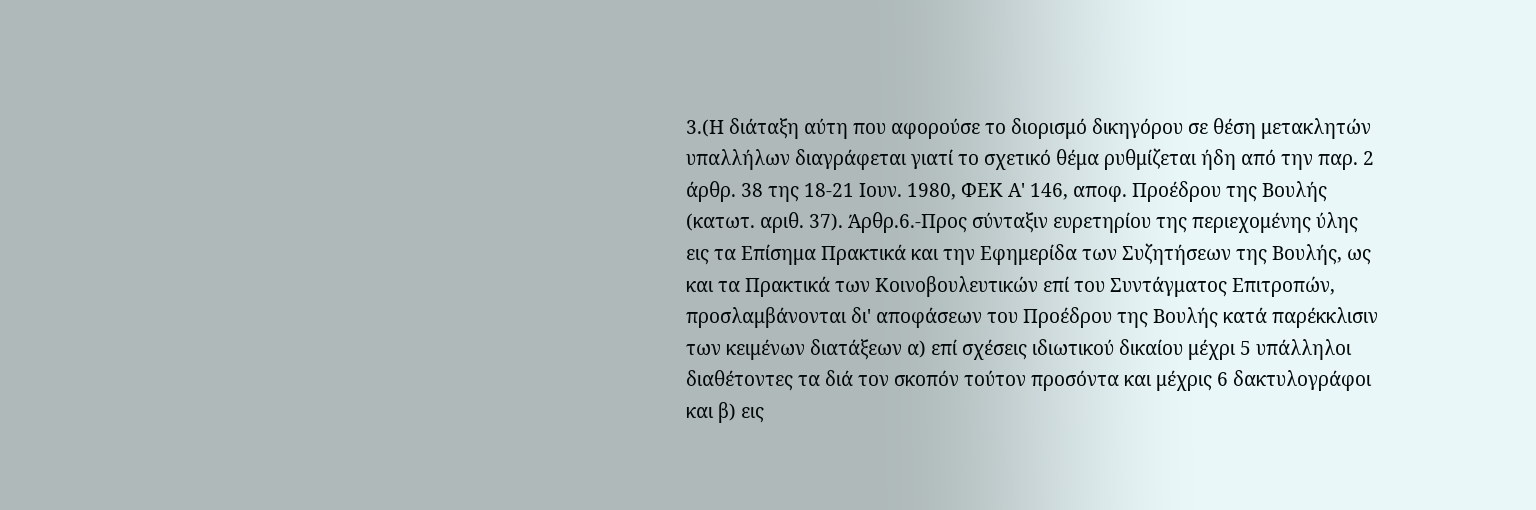3.(Η διάταξη αύτη που αφορούσε το διορισμό δικηγόρου σε θέση μετακλητών υπαλλήλων διαγράφεται γιατί το σχετικό θέμα ρυθμίζεται ήδη από την παρ. 2 άρθρ. 38 της 18-21 Ιουν. 1980, ΦΕΚ Α' 146, αποφ. Προέδρου της Βουλής (κατωτ. αριθ. 37). Άρθρ.6.-Προς σύνταξιν ευρετηρίου της περιεχομένης ύλης εις τα Επίσημα Πρακτικά και την Εφημερίδα των Συζητήσεων της Βουλής, ως και τα Πρακτικά των Κοινοβουλευτικών επί του Συντάγματος Επιτροπών, προσλαμβάνονται δι' αποφάσεων του Προέδρου της Βουλής κατά παρέκκλισιν των κειμένων διατάξεων α) επί σχέσεις ιδιωτικού δικαίου μέχρι 5 υπάλληλοι διαθέτοντες τα διά τον σκοπόν τούτον προσόντα και μέχρις 6 δακτυλογράφοι και β) εις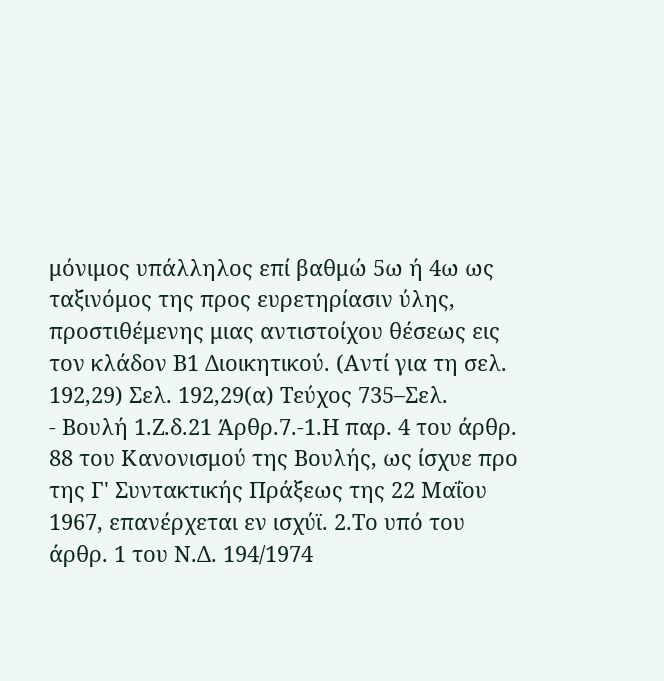μόνιμος υπάλληλος επί βαθμώ 5ω ή 4ω ως ταξινόμος της προς ευρετηρίασιν ύλης, προστιθέμενης μιας αντιστοίχου θέσεως εις τον κλάδον Β1 Διοικητικού. (Αντί για τη σελ. 192,29) Σελ. 192,29(α) Τεύχος 735–Σελ.
- Βουλή 1.Ζ.δ.21 Άρθρ.7.-1.Η παρ. 4 του άρθρ. 88 του Κανονισμού της Βουλής, ως ίσχυε προ της Γ' Συντακτικής Πράξεως της 22 Μαΐου 1967, επανέρχεται εν ισχύϊ. 2.Το υπό του άρθρ. 1 του Ν.Δ. 194/1974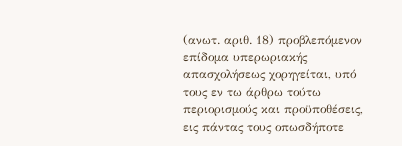(ανωτ. αριθ. 18) προβλεπόμενον επίδομα υπερωριακής απασχολήσεως χορηγείται, υπό τους εν τω άρθρω τούτω περιορισμούς και προϋποθέσεις, εις πάντας τους οπωσδήποτε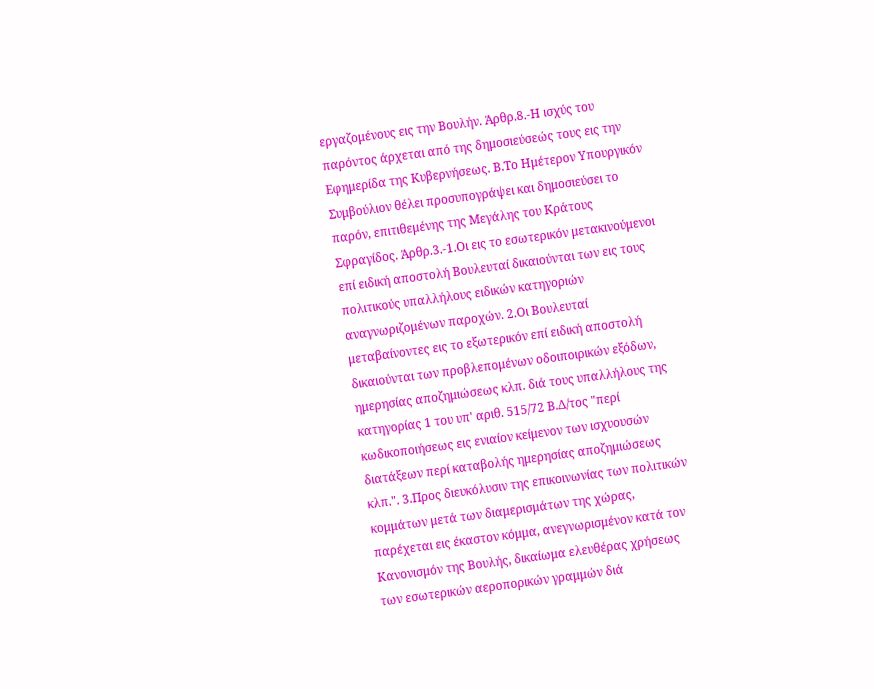εργαζομένους εις την Βουλήν. Άρθρ.8.-Η ισχύς του παρόντος άρχεται από της δημοσιεύσεώς τους εις την Εφημερίδα της Κυβερνήσεως. Β.Το Ημέτερον Υπουργικόν Συμβούλιον θέλει προσυπογράψει και δημοσιεύσει το παρόν, επιτιθεμένης της Μεγάλης του Κράτους Σφραγίδος. Άρθρ.3.-1.Οι εις το εσωτερικόν μετακινούμενοι επί ειδική αποστολή Βουλευταί δικαιούνται των εις τους πολιτικούς υπαλλήλους ειδικών κατηγοριών αναγνωριζομένων παροχών. 2.Οι Βουλευταί μεταβαίνοντες εις το εξωτερικόν επί ειδική αποστολή δικαιούνται των προβλεπομένων οδοιποιρικών εξόδων, ημερησίας αποζημιώσεως κλπ. διά τους υπαλλήλους της κατηγορίας 1 του υπ' αριθ. 515/72 Β.Δ/τος "περί κωδικοποιήσεως εις ενιαίον κείμενον των ισχυουσών διατάξεων περί καταβολής ημερησίας αποζημιώσεως κλπ.". 3.Προς διευκόλυσιν της επικοινωνίας των πολιτικών κομμάτων μετά των διαμερισμάτων της χώρας, παρέχεται εις έκαστον κόμμα, ανεγνωρισμένον κατά τον Κανονισμόν της Βουλής, δικαίωμα ελευθέρας χρήσεως των εσωτερικών αεροπορικών γραμμών διά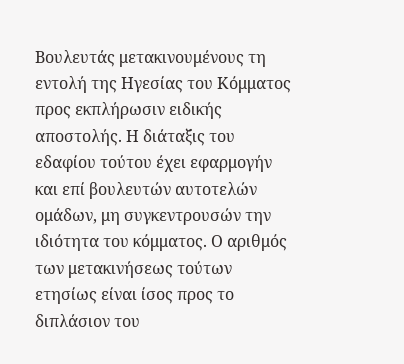Βουλευτάς μετακινουμένους τη εντολή της Ηγεσίας του Κόμματος προς εκπλήρωσιν ειδικής αποστολής. Η διάταξις του εδαφίου τούτου έχει εφαρμογήν και επί βουλευτών αυτοτελών ομάδων, μη συγκεντρουσών την ιδιότητα του κόμματος. Ο αριθμός των μετακινήσεως τούτων ετησίως είναι ίσος προς το διπλάσιον του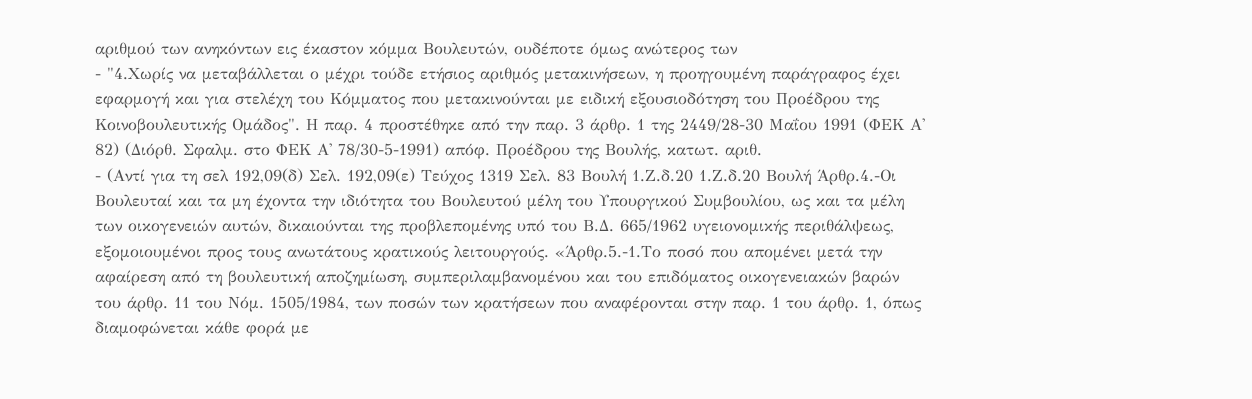αριθμού των ανηκόντων εις έκαστον κόμμα Βουλευτών, ουδέποτε όμως ανώτερος των
- "4.Χωρίς να μεταβάλλεται ο μέχρι τούδε ετήσιος αριθμός μετακινήσεων, η προηγουμένη παράγραφος έχει εφαρμογή και για στελέχη του Κόμματος που μετακινούνται με ειδική εξουσιοδότηση του Προέδρου της Κοινοβουλευτικής Ομάδος". Η παρ. 4 προστέθηκε από την παρ. 3 άρθρ. 1 της 2449/28-30 Μαΐου 1991 (ΦΕΚ Α' 82) (Διόρθ. Σφαλμ. στο ΦΕΚ Α' 78/30-5-1991) απόφ. Προέδρου της Βουλής, κατωτ. αριθ.
- (Αντί για τη σελ 192,09(δ) Σελ. 192,09(ε) Τεύχος 1319 Σελ. 83 Βουλή 1.Ζ.δ.20 1.Ζ.δ.20 Βουλή Άρθρ.4.-Οι Βουλευταί και τα μη έχοντα την ιδιότητα του Βουλευτού μέλη του Υπουργικού Συμβουλίου, ως και τα μέλη των οικογενειών αυτών, δικαιούνται της προβλεπομένης υπό του Β.Δ. 665/1962 υγειονομικής περιθάλψεως, εξομοιουμένοι προς τους ανωτάτους κρατικούς λειτουργούς. «Άρθρ.5.-1.Το ποσό που απομένει μετά την αφαίρεση από τη βουλευτική αποζημίωση, συμπεριλαμβανομένου και του επιδόματος οικογενειακών βαρών του άρθρ. 11 του Νόμ. 1505/1984, των ποσών των κρατήσεων που αναφέρονται στην παρ. 1 του άρθρ. 1, όπως διαμοφώνεται κάθε φορά με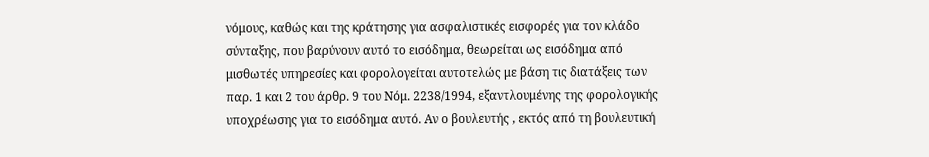νόμους, καθώς και της κράτησης για ασφαλιστικές εισφορές για τον κλάδο σύνταξης, που βαρύνουν αυτό το εισόδημα, θεωρείται ως εισόδημα από μισθωτές υπηρεσίες και φορολογείται αυτοτελώς με βάση τις διατάξεις των παρ. 1 και 2 του άρθρ. 9 του Νόμ. 2238/1994, εξαντλουμένης της φορολογικής υποχρέωσης για το εισόδημα αυτό. Αν ο βουλευτής , εκτός από τη βουλευτική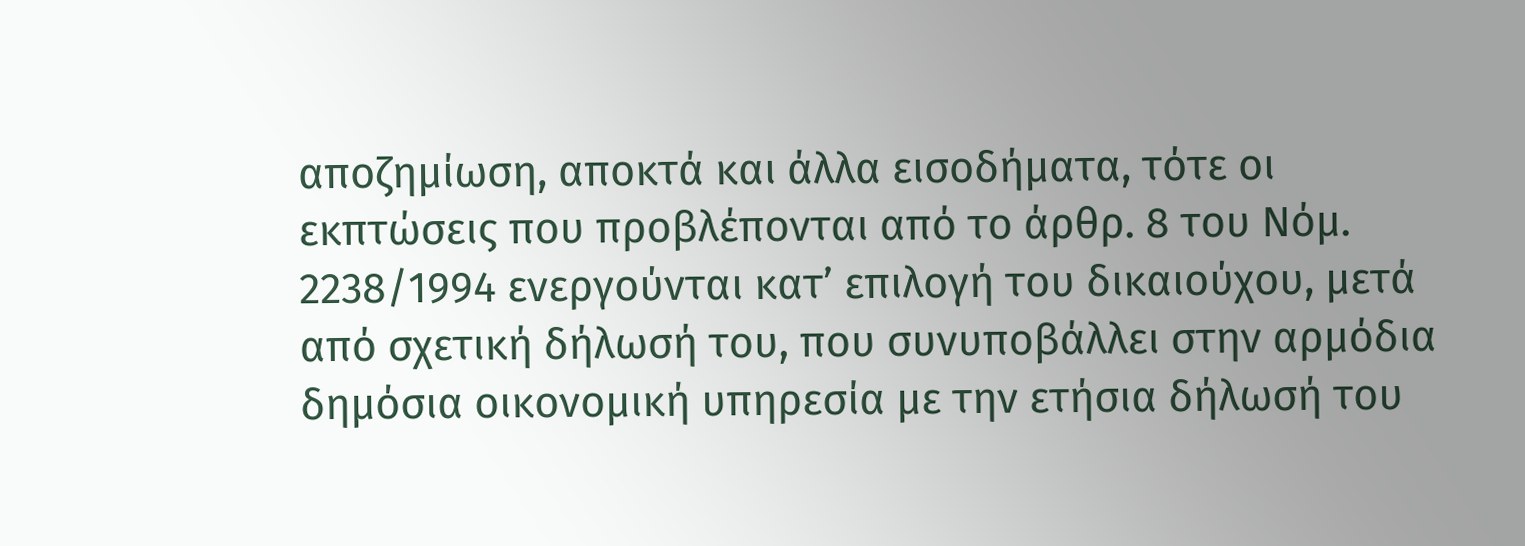αποζημίωση, αποκτά και άλλα εισοδήματα, τότε οι εκπτώσεις που προβλέπονται από το άρθρ. 8 του Νόμ. 2238/1994 ενεργούνται κατ’ επιλογή του δικαιούχου, μετά από σχετική δήλωσή του, που συνυποβάλλει στην αρμόδια δημόσια οικονομική υπηρεσία με την ετήσια δήλωσή του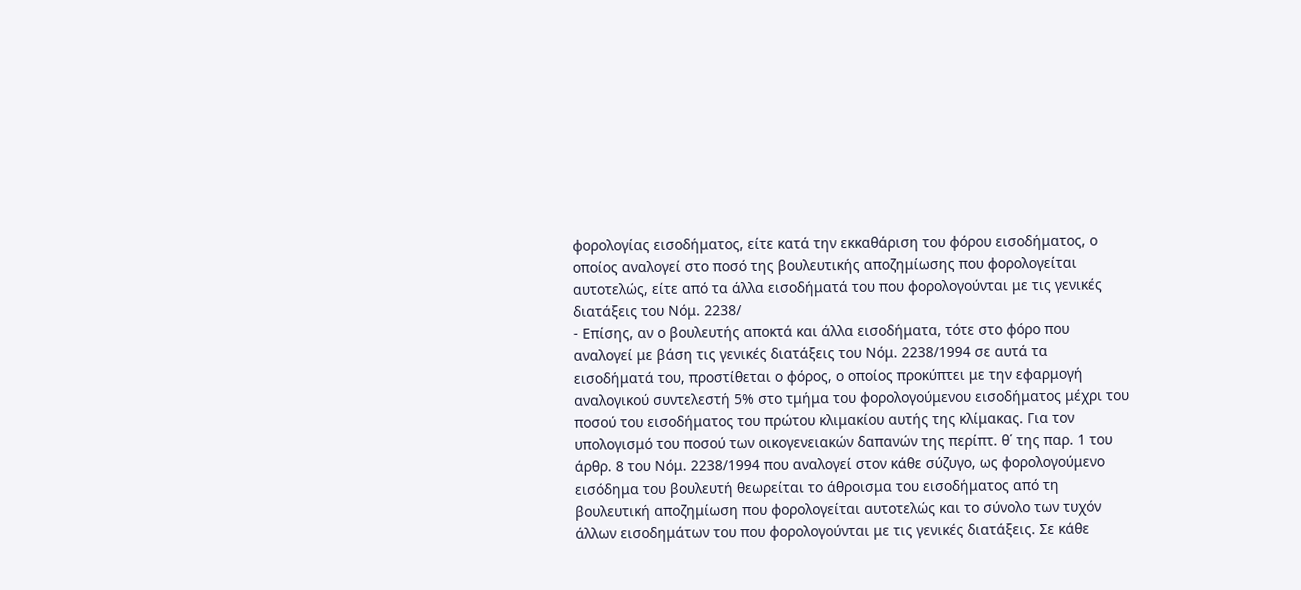φορολογίας εισοδήματος, είτε κατά την εκκαθάριση του φόρου εισοδήματος, ο οποίος αναλογεί στο ποσό της βουλευτικής αποζημίωσης που φορολογείται αυτοτελώς, είτε από τα άλλα εισοδήματά του που φορολογούνται με τις γενικές διατάξεις του Νόμ. 2238/
- Επίσης, αν ο βουλευτής αποκτά και άλλα εισοδήματα, τότε στο φόρο που αναλογεί με βάση τις γενικές διατάξεις του Νόμ. 2238/1994 σε αυτά τα εισοδήματά του, προστίθεται ο φόρος, ο οποίος προκύπτει με την εφαρμογή αναλογικού συντελεστή 5% στο τμήμα του φορολογούμενου εισοδήματος μέχρι του ποσού του εισοδήματος του πρώτου κλιμακίου αυτής της κλίμακας. Για τον υπολογισμό του ποσού των οικογενειακών δαπανών της περίπτ. θ΄ της παρ. 1 του άρθρ. 8 του Νόμ. 2238/1994 που αναλογεί στον κάθε σύζυγο, ως φορολογούμενο εισόδημα του βουλευτή θεωρείται το άθροισμα του εισοδήματος από τη βουλευτική αποζημίωση που φορολογείται αυτοτελώς και το σύνολο των τυχόν άλλων εισοδημάτων του που φορολογούνται με τις γενικές διατάξεις. Σε κάθε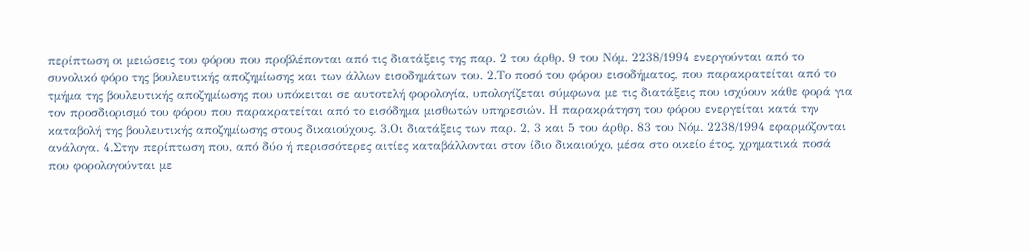περίπτωση οι μειώσεις του φόρου που προβλέπονται από τις διατάξεις της παρ. 2 του άρθρ. 9 του Νόμ. 2238/1994 ενεργούνται από το συνολικό φόρο της βουλευτικής αποζημίωσης και των άλλων εισοδημάτων του. 2.Το ποσό του φόρου εισοδήματος, που παρακρατείται από το τμήμα της βουλευτικής αποζημίωσης που υπόκειται σε αυτοτελή φορολογία, υπολογίζεται σύμφωνα με τις διατάξεις που ισχύουν κάθε φορά για τον προσδιορισμό του φόρου που παρακρατείται από το εισόδημα μισθωτών υπηρεσιών. Η παρακράτηση του φόρου ενεργείται κατά την καταβολή της βουλευτικής αποζημίωσης στους δικαιούχους. 3.Οι διατάξεις των παρ. 2, 3 και 5 του άρθρ. 83 του Νόμ. 2238/1994 εφαρμόζονται ανάλογα. 4.Στην περίπτωση που, από δύο ή περισσότερες αιτίες καταβάλλονται στον ίδιο δικαιούχο, μέσα στο οικείο έτος, χρηματικά ποσά που φορολογούνται με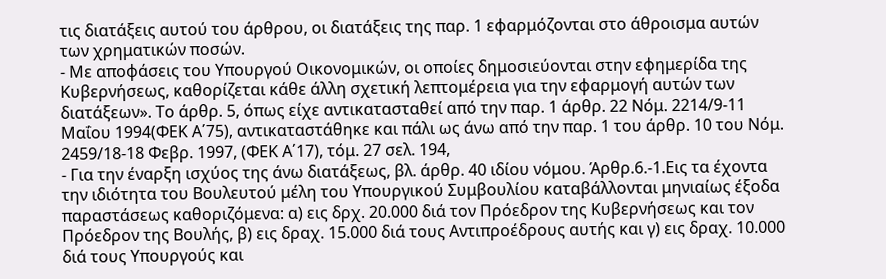τις διατάξεις αυτού του άρθρου, οι διατάξεις της παρ. 1 εφαρμόζονται στο άθροισμα αυτών των χρηματικών ποσών.
- Με αποφάσεις του Υπουργού Οικονομικών, οι οποίες δημοσιεύονται στην εφημερίδα της Κυβερνήσεως, καθορίζεται κάθε άλλη σχετική λεπτομέρεια για την εφαρμογή αυτών των διατάξεων». Το άρθρ. 5, όπως είχε αντικατασταθεί από την παρ. 1 άρθρ. 22 Νόμ. 2214/9-11 Μαΐου 1994(ΦΕΚ Α΄75), αντικαταστάθηκε και πάλι ως άνω από την παρ. 1 του άρθρ. 10 του Νόμ. 2459/18-18 Φεβρ. 1997, (ΦΕΚ Α΄17), τόμ. 27 σελ. 194,
- Για την έναρξη ισχύος της άνω διατάξεως, βλ. άρθρ. 40 ιδίου νόμου. Άρθρ.6.-1.Εις τα έχοντα την ιδιότητα του Βουλευτού μέλη του Υπουργικού Συμβουλίου καταβάλλονται μηνιαίως έξοδα παραστάσεως καθοριζόμενα: α) εις δρχ. 20.000 διά τον Πρόεδρον της Κυβερνήσεως και τον Πρόεδρον της Βουλής, β) εις δραχ. 15.000 διά τους Αντιπροέδρους αυτής και γ) εις δραχ. 10.000 διά τους Υπουργούς και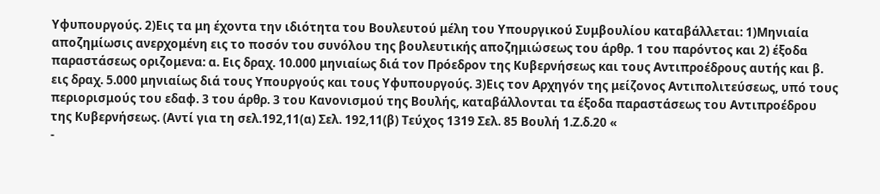Υφυπουργούς. 2)Εις τα μη έχοντα την ιδιότητα του Βουλευτού μέλη του Υπουργικού Συμβουλίου καταβάλλεται: 1)Μηνιαία αποζημίωσις ανερχομένη εις το ποσόν του συνόλου της βουλευτικής αποζημιώσεως του άρθρ. 1 του παρόντος και 2) έξοδα παραστάσεως οριζομενα: α. Εις δραχ. 10.000 μηνιαίως διά τον Πρόεδρον της Κυβερνήσεως και τους Αντιπροέδρους αυτής και β. εις δραχ. 5.000 μηνιαίως διά τους Υπουργούς και τους Υφυπουργούς. 3)Εις τον Αρχηγόν της μείζονος Αντιπολιτεύσεως, υπό τους περιορισμούς του εδαφ. 3 του άρθρ. 3 του Κανονισμού της Βουλής, καταβάλλονται τα έξοδα παραστάσεως του Αντιπροέδρου της Κυβερνήσεως. (Αντί για τη σελ.192,11(α) Σελ. 192,11(β) Τεύχος 1319 Σελ. 85 Βουλή 1.Ζ.δ.20 «
-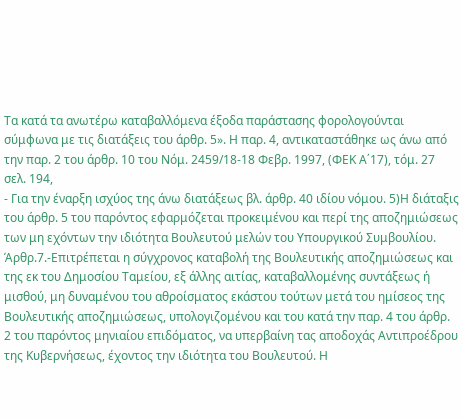Τα κατά τα ανωτέρω καταβαλλόμενα έξοδα παράστασης φορολογούνται σύμφωνα με τις διατάξεις του άρθρ. 5». Η παρ. 4, αντικαταστάθηκε ως άνω από την παρ. 2 του άρθρ. 10 του Νόμ. 2459/18-18 Φεβρ. 1997, (ΦΕΚ Α΄17), τόμ. 27 σελ. 194,
- Για την έναρξη ισχύος της άνω διατάξεως βλ. άρθρ. 40 ιδίου νόμου. 5)Η διάταξις του άρθρ. 5 του παρόντος εφαρμόζεται προκειμένου και περί της αποζημιώσεως των μη εχόντων την ιδιότητα Βουλευτού μελών του Υπουργικού Συμβουλίου. Άρθρ.7.-Επιτρέπεται η σύγχρονος καταβολή της Βουλευτικής αποζημιώσεως και της εκ του Δημοσίου Ταμείου, εξ άλλης αιτίας, καταβαλλομένης συντάξεως ή μισθού, μη δυναμένου του αθροίσματος εκάστου τούτων μετά του ημίσεος της Βουλευτικής αποζημιώσεως, υπολογιζομένου και του κατά την παρ. 4 του άρθρ. 2 του παρόντος μηνιαίου επιδόματος, να υπερβαίνη τας αποδοχάς Αντιπροέδρου της Κυβερνήσεως, έχοντος την ιδιότητα του Βουλευτού. Η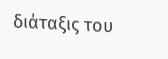διάταξις του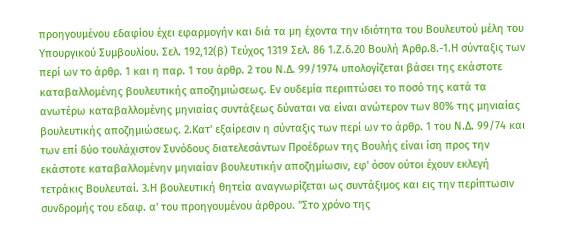προηγουμένου εδαφίου έχει εφαρμογήν και διά τα μη έχοντα την ιδιότητα του Βουλευτού μέλη του Υπουργικού Συμβουλίου. Σελ. 192,12(β) Τεύχος 1319 Σελ. 86 1.Ζ.δ.20 Βουλή Άρθρ.8.-1.Η σύνταξις των περί ων το άρθρ. 1 και η παρ. 1 του άρθρ. 2 του Ν.Δ. 99/1974 υπολογίζεται βάσει της εκάστοτε καταβαλλομένης βουλευτικής αποζημιώσεως. Εν ουδεμία περιπτώσει το ποσό της κατά τα ανωτέρω καταβαλλομένης μηνιαίας συντάξεως δύναται να είναι ανώτερον των 80% της μηνιαίας βουλευτικής αποζημιώσεως. 2.Κατ' εξαίρεσιν η σύνταξις των περί ων το άρθρ. 1 του Ν.Δ. 99/74 και των επί δύο τουλάχιστον Συνόδους διατελεσάντων Προέδρων της Βουλής είναι ίση προς την εκάστοτε καταβαλλομένην μηνιαίαν βουλευτικήν αποζημίωσιν, εφ' όσον ούτοι έχουν εκλεγή τετράκις Βουλευταί. 3.Η βουλευτική θητεία αναγνωρίζεται ως συντάξιμος και εις την περίπτωσιν συνδρομής του εδαφ. α' του προηγουμένου άρθρου. "Στο χρόνο της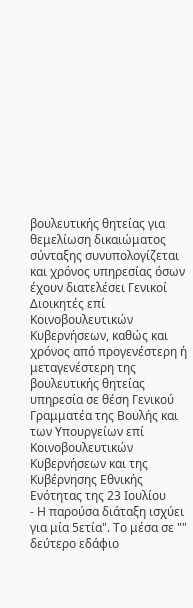βουλευτικής θητείας για θεμελίωση δικαιώματος σύνταξης συνυπολογίζεται και χρόνος υπηρεσίας όσων έχουν διατελέσει Γενικοί Διοικητές επί Κοινοβουλευτικών Κυβερνήσεων, καθώς και χρόνος από προγενέστερη ή μεταγενέστερη της βουλευτικής θητείας υπηρεσία σε θέση Γενικού Γραμματέα της Βουλής και των Υπουργείων επί Κοινοβουλευτικών Κυβερνήσεων και της Κυβέρνησης Εθνικής Ενότητας της 23 Ιουλίου
- Η παρούσα διάταξη ισχύει για μία 5ετία". Το μέσα σε "" δεύτερο εδάφιο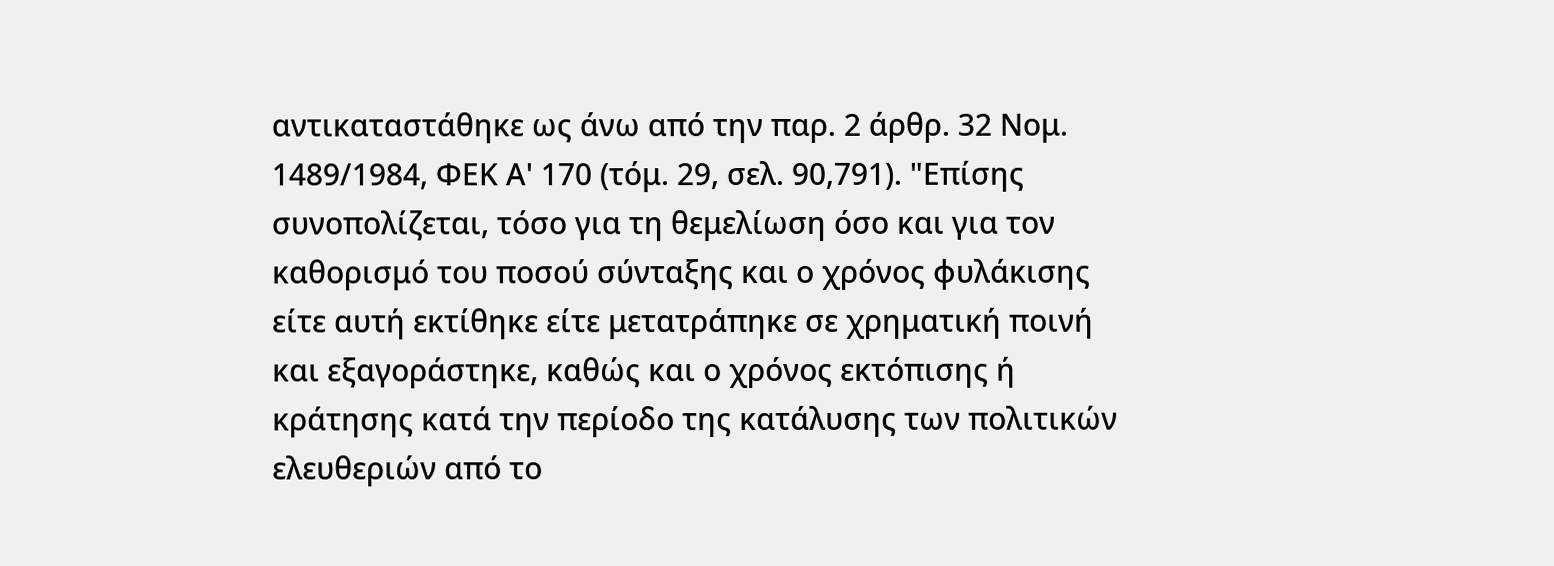αντικαταστάθηκε ως άνω από την παρ. 2 άρθρ. 32 Νομ. 1489/1984, ΦΕΚ Α' 170 (τόμ. 29, σελ. 90,791). "Επίσης συνοπολίζεται, τόσο για τη θεμελίωση όσο και για τον καθορισμό του ποσού σύνταξης και ο χρόνος φυλάκισης είτε αυτή εκτίθηκε είτε μετατράπηκε σε χρηματική ποινή και εξαγοράστηκε, καθώς και ο χρόνος εκτόπισης ή κράτησης κατά την περίοδο της κατάλυσης των πολιτικών ελευθεριών από το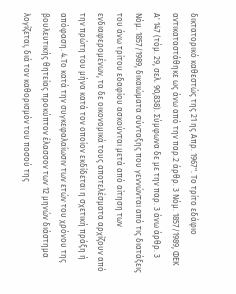δικτατορικό καθεστώς της 21 ης Απρ. 1967". Το τρίτο εδάφιο αντικαταστάθηκε ως άνω από την παρ.2 άρθρ. 3 Νόμ. 1857/1989, ΦΕΚ Α' 147 (τόμ. 29, σελ. 90,838). Σύμφωνα δε με την παρ. 3 άνω άρθρ. 3 Νόμ. 1857/1989, δικαιώματα σύνταξης που γεννώνται από τις διατάξεις του άνω τρίτου εδαφίου ασκούνται μετά από αίτηση των ενδιαφερομένων, τα δε οικονομικά τους αποτελέσματα αρχίζουν από την πρώτη του μήνα κατά τον οποίον εκδίδεται η σχετική πράξη ή απόφαση. 4.Το κατά την συγκεφαλαίωσιν των ετών του χρόνου της βουλευτικής θητείας προκύπτον έλασσον των 12 μηνών διάστημα λογίζεται, διά τον καθορισμόν του ποσού της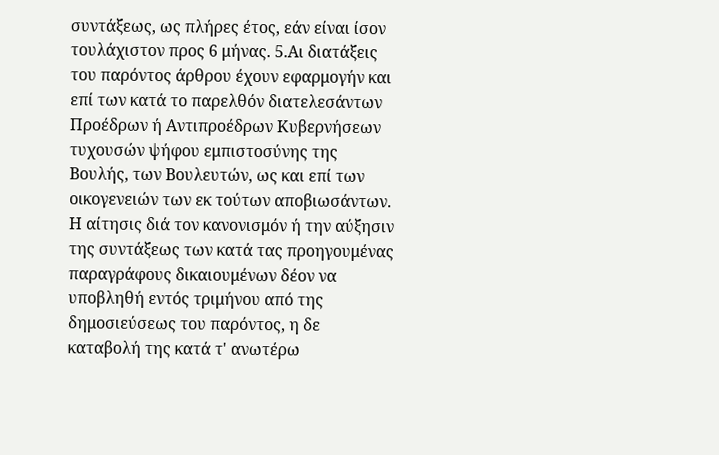συντάξεως, ως πλήρες έτος, εάν είναι ίσον τουλάχιστον προς 6 μήνας. 5.Αι διατάξεις του παρόντος άρθρου έχουν εφαρμογήν και επί των κατά το παρελθόν διατελεσάντων Προέδρων ή Αντιπροέδρων Κυβερνήσεων τυχουσών ψήφου εμπιστοσύνης της Βουλής, των Βουλευτών, ως και επί των οικογενειών των εκ τούτων αποβιωσάντων. Η αίτησις διά τον κανονισμόν ή την αύξησιν της συντάξεως των κατά τας προηγουμένας παραγράφους δικαιουμένων δέον να υποβληθή εντός τριμήνου από της δημοσιεύσεως του παρόντος, η δε καταβολή της κατά τ' ανωτέρω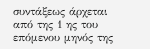συντάξεως άρχεται από της 1 ης του επόμενου μηνός της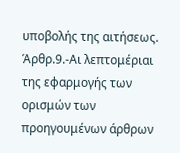υποβολής της αιτήσεως. Άρθρ.9.-Αι λεπτομέριαι της εφαρμογής των ορισμών των προηγουμένων άρθρων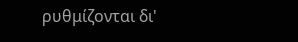ρυθμίζονται δι'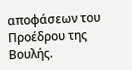αποφάσεων του Προέδρου της Βουλής.